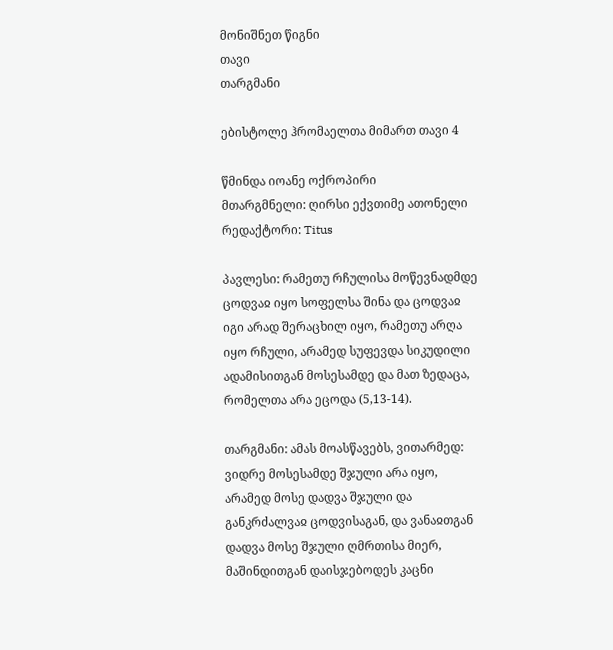მონიშნეთ წიგნი
თავი
თარგმანი

ებისტოლე ჰრომაელთა მიმართ თავი 4

წმინდა იოანე ოქროპირი
მთარგმნელი: ღირსი ექვთიმე ათონელი
რედაქტორი: Titus

პავლესი: რამეთუ რჩულისა მოწევნადმდე ცოდვაჲ იყო სოფელსა შინა და ცოდვაჲ იგი არად შერაცხილ იყო, რამეთუ არღა იყო რჩული, არამედ სუფევდა სიკუდილი ადამისითგან მოსესამდე და მათ ზედაცა, რომელთა არა ეცოდა (5,13-14).

თარგმანი: ამას მოასწავებს, ვითარმედ: ვიდრე მოსესამდე შჯული არა იყო, არამედ მოსე დადვა შჯული და განკრძალვაჲ ცოდვისაგან, და ვანაჲთგან დადვა მოსე შჯული ღმრთისა მიერ, მაშინდითგან დაისჯებოდეს კაცნი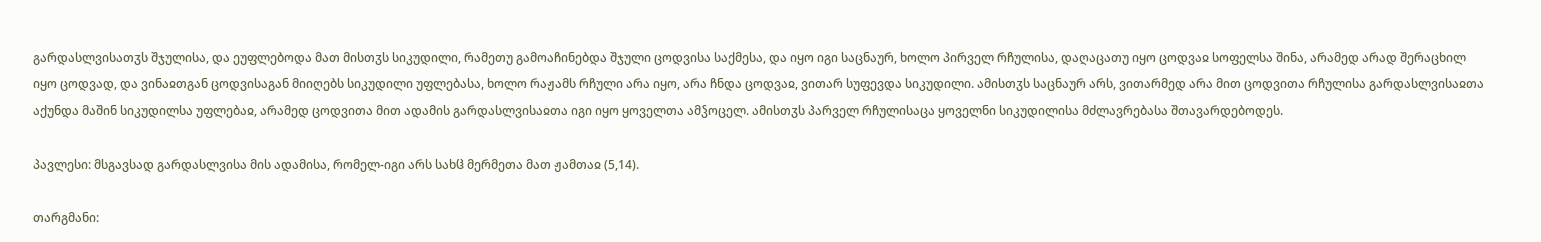გარდასლვისათჳს შჯულისა, და ეუფლებოდა მათ მისთჳს სიკუდილი, რამეთუ გამოაჩინებდა შჯული ცოდვისა საქმესა, და იყო იგი საცნაურ, ხოლო პირველ რჩულისა, დაღაცათუ იყო ცოდვაჲ სოფელსა შინა, არამედ არად შერაცხილ იყო ცოდვად, და ვინაჲთგან ცოდვისაგან მიიღებს სიკუდილი უფლებასა, ხოლო რაჟამს რჩული არა იყო, არა ჩნდა ცოდვაჲ, ვითარ სუფევდა სიკუდილი. ამისთჳს საცნაურ არს, ვითარმედ არა მით ცოდვითა რჩულისა გარდასლვისაჲთა აქუნდა მაშინ სიკუდილსა უფლებაჲ, არამედ ცოდვითა მით ადამის გარდასლვისაჲთა იგი იყო ყოველთა ამჴოცელ. ამისთჳს პარველ რჩულისაცა ყოველნი სიკუდილისა მძლავრებასა შთავარდებოდეს.

პავლესი: მსგავსად გარდასლვისა მის ადამისა, რომელ-იგი არს სახჱ მერმეთა მათ ჟამთაჲ (5,14).

თარგმანი: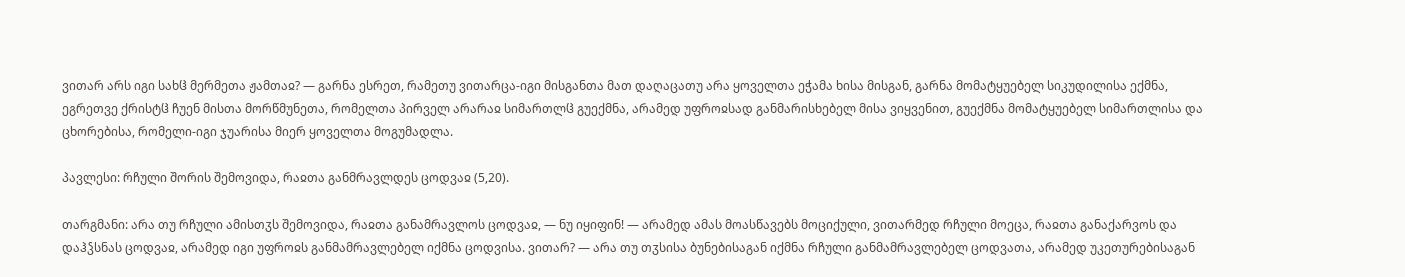ვითარ არს იგი სახჱ მერმეთა ჟამთაჲ? — გარნა ესრეთ, რამეთუ ვითარცა-იგი მისგანთა მათ დაღაცათუ არა ყოველთა ეჭამა ხისა მისგან, გარნა მომატყუებელ სიკუდილისა ექმნა, ეგრეთვე ქრისტჱ ჩუენ მისთა მორწმუნეთა, რომელთა პირველ არარაჲ სიმართლჱ გუექმნა, არამედ უფროჲსად განმარისხებელ მისა ვიყვენით, გუექმნა მომატყუებელ სიმართლისა და ცხორებისა, რომელი-იგი ჯუარისა მიერ ყოველთა მოგუმადლა.

პავლესი: რჩული შორის შემოვიდა, რაჲთა განმრავლდეს ცოდვაჲ (5,20).

თარგმანი: არა თუ რჩული ამისთჳს შემოვიდა, რაჲთა განამრავლოს ცოდვაჲ, — ნუ იყიფინ! — არამედ ამას მოასწავებს მოციქული, ვითარმედ რჩული მოეცა, რაჲთა განაქარვოს და დაჰჴსნას ცოდვაჲ, არამედ იგი უფროჲს განმამრავლებელ იქმნა ცოდვისა. ვითარ? — არა თუ თჳსისა ბუნებისაგან იქმნა რჩული განმამრავლებელ ცოდვათა, არამედ უკეთურებისაგან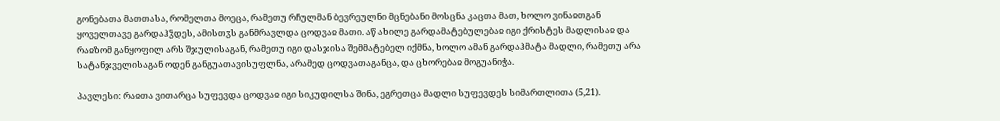გონებათა მათთასა, რომელთა მოეცა, რამეთუ რჩულმან ბევრეულნი მცნებანი მოსცნა კაცთა მათ, ხოლო ვინაჲთგან ყოველთავე გარდაჰჴდეს, ამისთჳს განმრავლდა ცოდვაჲ მათი. აწ ახილე გარდამატებულებაჲ იგი ქრისტეს მადლისაჲ და რაჲზომ განყოფილ არს შჯულისაგან, რამეთუ იგი დასჯისა შემმატებელ იქმნა, ხოლო ამან გარდაჰმატა მადლი, რამეთუ არა სატანჯველისაგან ოდენ განგუათავისუფლნა, არამედ ცოდვათაგანცა, და ცხორებაჲ მოგუანიჭა.

პავლესი: რაჲთა ვითარცა სუფევდა ცოდვაჲ იგი სიკუდილსა შინა, ეგრეთცა მადლი სუფევდეს სიმართლითა (5,21).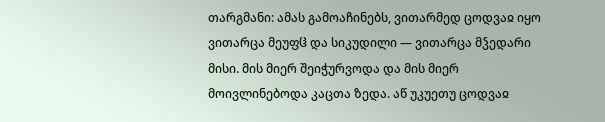თარგმანი: ამას გამოაჩინებს, ვითარმედ ცოდვაჲ იყო ვითარცა მეუფჱ და სიკუდილი — ვითარცა მჴედარი მისი. მის მიერ შეიჭურვოდა და მის მიერ მოივლინებოდა კაცთა ზედა. აწ უკუეთუ ცოდვაჲ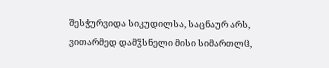შესჭურვიდა სიკუდილსა, საცნაურ არს, ვითარმედ დამჴსნელი მისი სიმართლჱ,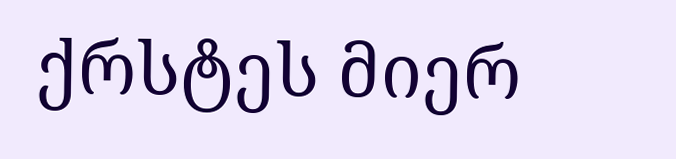ქრსტეს მიერ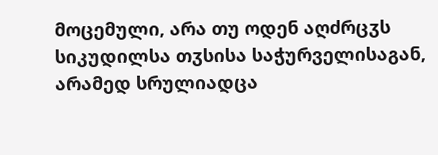მოცემული, არა თუ ოდენ აღძრცჳს სიკუდილსა თჳსისა საჭურველისაგან, არამედ სრულიადცა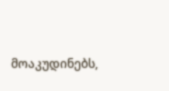მოაკუდინებს,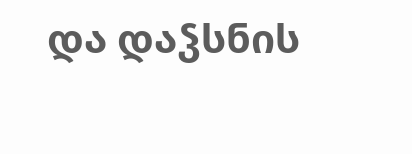და დაჴსნის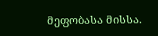მეფობასა მისსა.